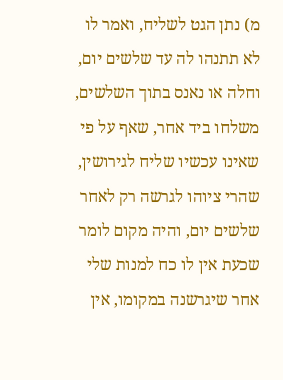מ) נתן הגט לשליח, ואמר לו לא תתנהו לה עד שלשים יום, וחלה או נאנס בתוך השלשים, משלחו ביד אחר, שאף על פי שאינו עכשיו שליח לגירושין, שהרי ציוהו לגרשה רק לאחר שלשים יום, והיה מקום לומר שכעת אין לו כח למנות שלי אחר שיגרשנה במקומו, אין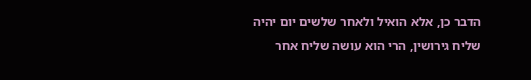הדבר כן, אלא הואיל ולאחר שלשים יום יהיה שליח גירושין, הרי הוא עושה שליח אחר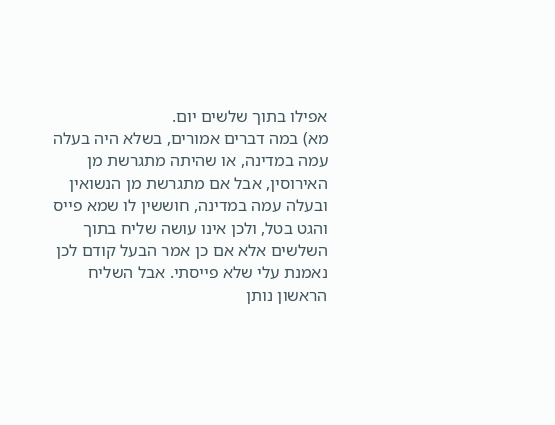אפילו בתוך שלשים יום.
מא) במה דברים אמורים, בשלא היה בעלה עמה במדינה, או שהיתה מתגרשת מן האירוסין, אבל אם מתגרשת מן הנשואין ובעלה עמה במדינה, חוששין לו שמא פייס והגט בטל, ולכן אינו עושה שליח בתוך השלשים אלא אם כן אמר הבעל קודם לכן נאמנת עלי שלא פייסתי. אבל השליח הראשון נותן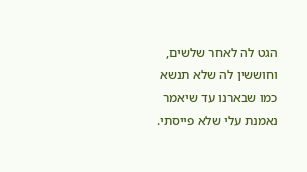הגט לה לאחר שלשים, וחוששין לה שלא תנשא כמו שבארנו עד שיאמר נאמנת עלי שלא פייסתי.